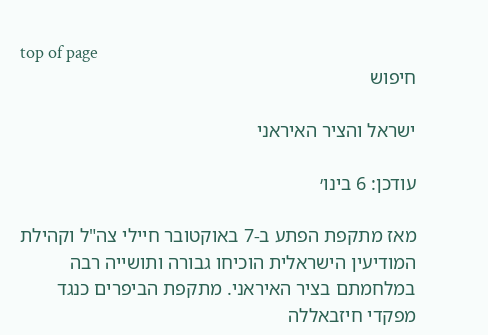top of page
חיפוש

ישראל והציר האיראני

עודכן: 6 בינו׳

מאז מתקפת הפתע ב-7 באוקטובר חיילי צה"ל וקהילת המודיעין הישראלית הוכיחו גבורה ותושייה רבה במלחמתם בציר האיראני. מתקפת הביפרים כנגד מפקדי חיזבאללה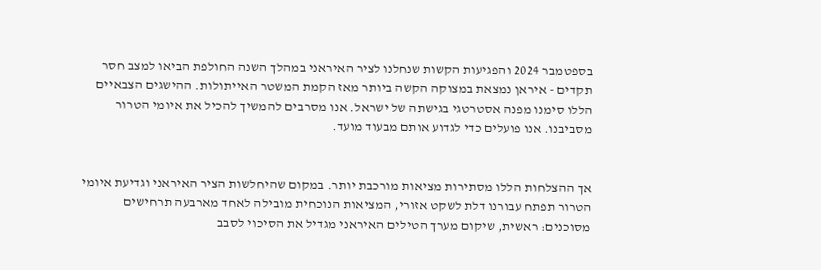בספטמבר 2024 והפגיעות הקשות שנחלנו לציר האיראני במהלך השנה החולפת הביאו למצב חסר תקדים - איראן נמצאת במצוקה הקשה ביותר מאז הקמת המשטר האייתולות. ההישגים הצבאיים הללו סימנו מפנה אסטרטגי בגישתה של ישראל. אנו מסרבים להמשיך להכיל את איומי הטרור מסביבנו. אנו פועלים כדי לגדוע אותם מבעוד מועד.


אך ההצלחות הללו מסתירות מציאות מורכבת יותר. במקום שהיחלשות הציר האיראני וגדיעת איומי הטרור תפתח עבורנו דלת לשקט אזורי, המציאות הנוכחית מובילה לאחד מארבעה תרחישים מסוכנים: ראשית, שיקום מערך הטילים האיראני מגדיל את הסיכוי לסבב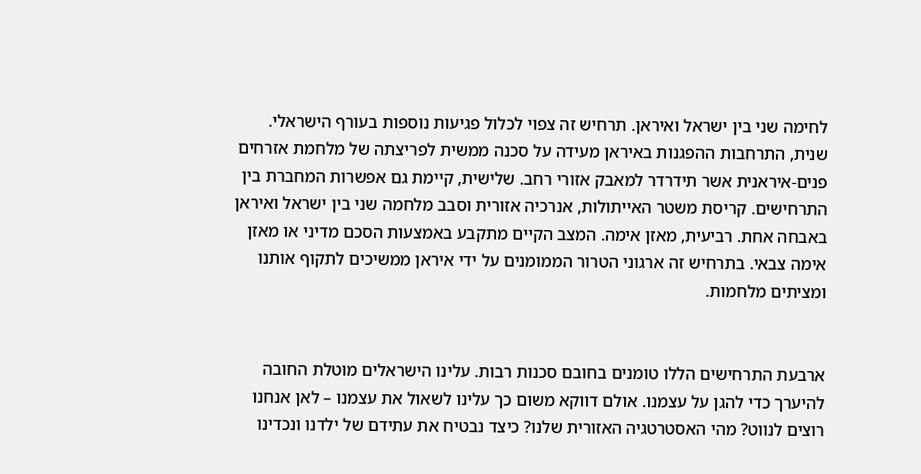לחימה שני בין ישראל ואיראן. תרחיש זה צפוי לכלול פגיעות נוספות בעורף הישראלי. שנית, התרחבות ההפגנות באיראן מעידה על סכנה ממשית לפריצתה של מלחמת אזרחים פנים-איראנית אשר תידרדר למאבק אזורי רחב. שלישית, קיימת גם אפשרות המחברת בין התרחישים. קריסת משטר האייתולות, אנרכיה אזורית וסבב מלחמה שני בין ישראל ואיראן באבחה אחת. רביעית, מאזן אימה. המצב הקיים מתקבע באמצעות הסכם מדיני או מאזן אימה צבאי. בתרחיש זה ארגוני הטרור הממומנים על ידי איראן ממשיכים לתקוף אותנו ומציתים מלחמות.


ארבעת התרחישים הללו טומנים בחובם סכנות רבות. עלינו הישראלים מוטלת החובה להיערך כדי להגן על עצמנו. אולם דווקא משום כך עלינו לשאול את עצמנו – לאן אנחנו רוצים לנווט? מהי האסטרטגיה האזורית שלנו? כיצד נבטיח את עתידם של ילדנו ונכדינו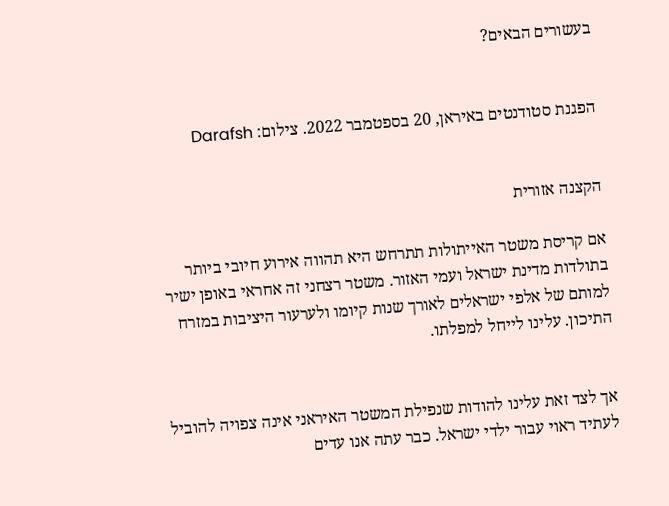בעשורים הבאים?


הפגנת סטודנטים באיראן, 20 בספטמבר 2022. צילום: Darafsh


הקצנה אזורית

אם קריסת משטר האייתולות תתרחש היא תהווה אירוע חיובי ביותר בתולדות מדינת ישראל ועמי האזור. משטר רצחני זה אחראי באופן ישיר למותם של אלפי ישראלים לאורך שנות קיומו ולערעור היציבות במזרח התיכון. עלינו לייחל למפלתו.


אך לצד זאת עלינו להודות שנפילת המשטר האיראני אינה צפויה להוביל לעתיד ראוי עבור ילדי ישראל. כבר עתה אנו עדים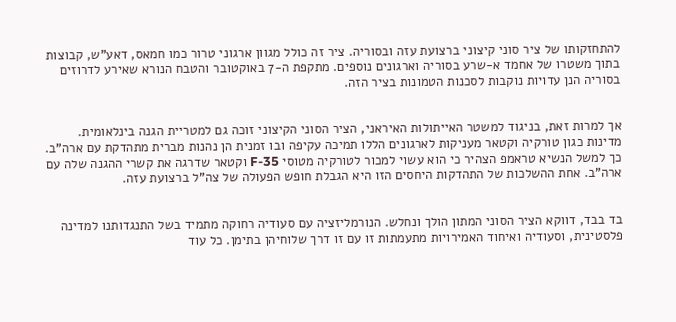להתחזקותו של ציר סוני קיצוני ברצועת עזה ובסוריה. ציר זה כולל מגוון ארגוני טרור כמו חמאס, דאע"ש, קבוצות בתוך משטרו של אחמד א-שרע בסוריה וארגונים נוספים. מתקפת ה-7 באוקטובר והטבח הנורא שאירע לדרוזים בסוריה הנן עדויות נוקבות לסכנות הטמונות בציר הזה.


אך למרות זאת, בניגוד למשטר האייתולות האיראני, הציר הסוני הקיצוני זוכה גם למטריית הגנה בינלאומית. מדינות כגון טורקיה וקטאר מעניקות לארגונים הללו תמיכה עקיפה ובו זמנית הן נהנות מברית מתהדקת עם ארה"ב. כך למשל הנשיא טראמפ הצהיר כי הוא עשוי למכור לטורקיה מטוסי F-35 וקטאר שדרגה את קשרי ההגנה שלה עם ארה"ב. אחת ההשלכות של התהדקות היחסים הזו היא הגבלת חופש הפעולה של צה"ל ברצועת עזה.


בד בבד, דווקא הציר הסוני המתון הולך ונחלש. הנורמליזציה עם סעודיה רחוקה מתמיד בשל התנגדותנו למדינה פלסטינית, וסעודיה ואיחוד האמירויות מתעמתות זו עם זו דרך שלוחיהן בתימן. כל עוד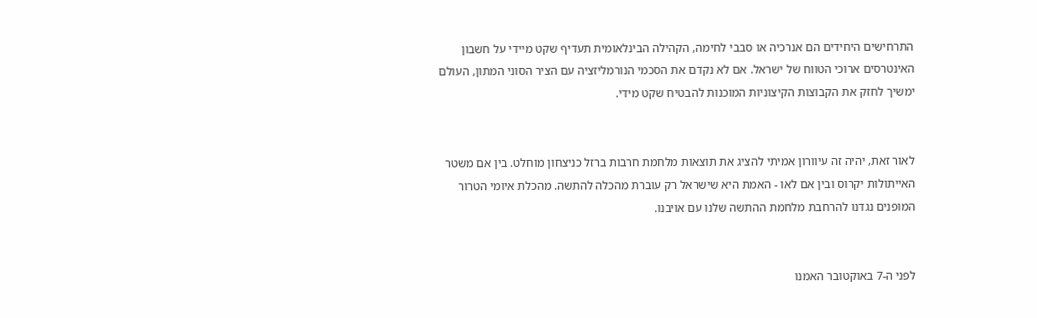התרחישים היחידים הם אנרכיה או סבבי לחימה, הקהילה הבינלאומית תעדיף שקט מיידי על חשבון האינטרסים ארוכי הטווח של ישראל. אם לא נקדם את הסכמי הנורמליזציה עם הציר הסוני המתון, העולם ימשיך לחזק את הקבוצות הקיצוניות המוכנות להבטיח שקט מידי.


לאור זאת, יהיה זה עיוורון אמיתי להציג את תוצאות מלחמת חרבות ברזל כניצחון מוחלט. בין אם משטר האייתולות יקרוס ובין אם לאו - האמת היא שישראל רק עוברת מהכלה להתשה. מהכלת איומי הטרור המופנים נגדנו להרחבת מלחמת ההתשה שלנו עם אויבנו.


לפני ה-7 באוקטובר האמנו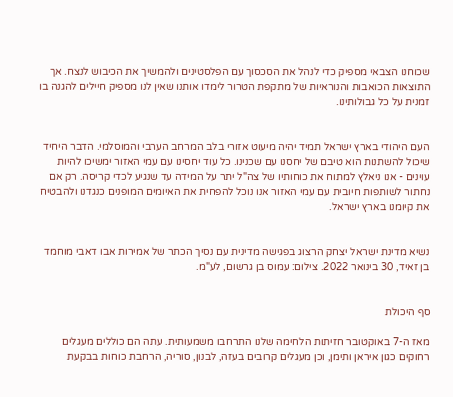שכוחנו הצבאי מספיק כדי לנהל את הסכסוך עם הפלסטינים ולהמשיך את הכיבוש לנצח. אך התוצאות הכואבות והנוראיות של מתקפת הטרור לימדו אותנו שאין לנו מספיק חיילים להגנה בו זמנית על כל גבולותינו.


העם היהודי בארץ ישראל תמיד יהיה מיעוט אזורי בלב המרחב הערבי והמוסלמי. הדבר היחיד שיכול להשתנות הוא טיבם של יחסנו עם שכנינו. כל עוד יחסינו עם עמי האזור ימשיכו להיות עוינים - אנו ניאלץ למתוח את כוחותיו של צה"ל יתר על המידה עד שנגיע לכדי קריסה. רק אם נחתור לשותפות חיובית עם עמי האזור אנו נוכל להפחית את האיומים המופנים כנגדנו ולהבטיח את קיומנו בארץ ישראל.


נשיא מדינת ישראל יצחק הרצוג בפגישה מדינית עם נסיך הכתר של אמירות אבו דאבי מוחמד בן זאיד, 30 בינואר 2022. צילום: עמוס בן גרשום, לע"מ.


סף היכולת

מאז ה-7 באוקטובר חזיתות הלחימה שלנו התרחבו משמעותית. עתה הם כוללים מעגלים רחוקים כגון איראן ותימן, וכן מעגלים קרובים בעזה, לבנון, סוריה, הרחבת כוחות בבקעת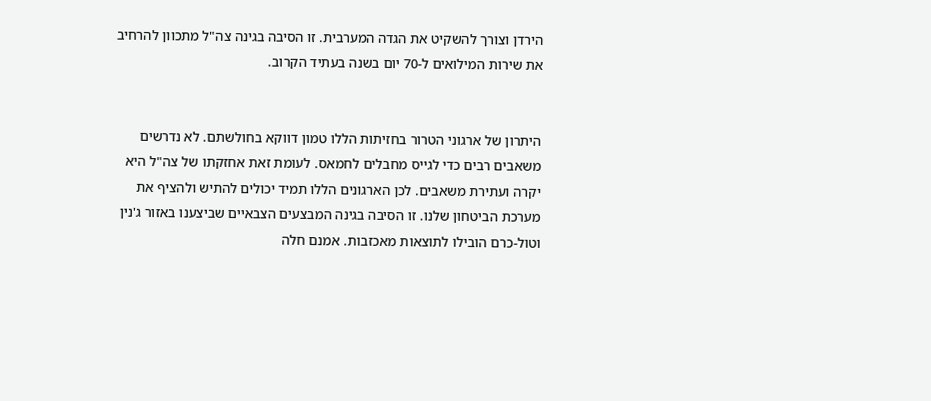הירדן וצורך להשקיט את הגדה המערבית. זו הסיבה בגינה צה"ל מתכוון להרחיב את שירות המילואים ל-70 יום בשנה בעתיד הקרוב.


היתרון של ארגוני הטרור בחזיתות הללו טמון דווקא בחולשתם. לא נדרשים משאבים רבים כדי לגייס מחבלים לחמאס. לעומת זאת אחזקתו של צה"ל היא יקרה ועתירת משאבים. לכן הארגונים הללו תמיד יכולים להתיש ולהציף את מערכת הביטחון שלנו. זו הסיבה בגינה המבצעים הצבאיים שביצענו באזור ג'נין וטול-כרם הובילו לתוצאות מאכזבות. אמנם חלה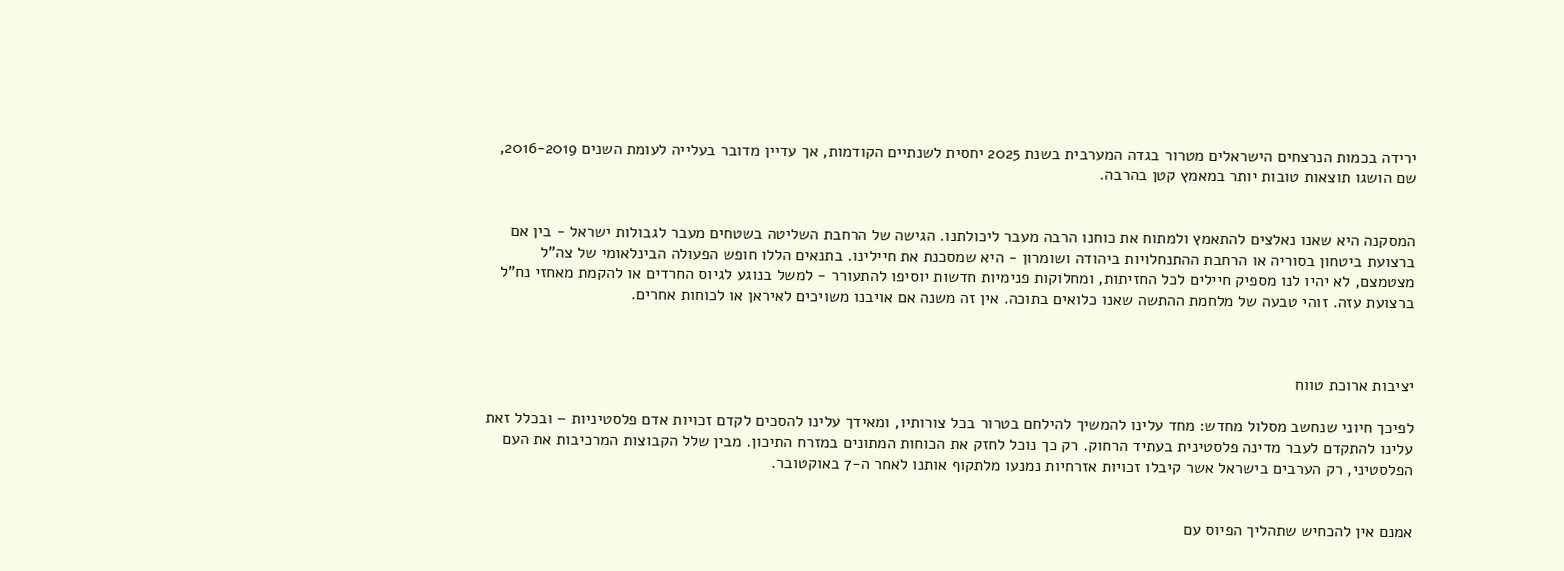ירידה בכמות הנרצחים הישראלים מטרור בגדה המערבית בשנת 2025 יחסית לשנתיים הקודמות, אך עדיין מדובר בעלייה לעומת השנים 2016-2019, שם הושגו תוצאות טובות יותר במאמץ קטן בהרבה.


המסקנה היא שאנו נאלצים להתאמץ ולמתוח את כוחנו הרבה מעבר ליכולתנו. הגישה של הרחבת השליטה בשטחים מעבר לגבולות ישראל - בין אם ברצועת ביטחון בסוריה או הרחבת ההתנחלויות ביהודה ושומרון - היא שמסכנת את חיילינו. בתנאים הללו חופש הפעולה הבינלאומי של צה"ל מצטמצם, לא יהיו לנו מספיק חיילים לכל החזיתות, ומחלוקות פנימיות חדשות יוסיפו להתעורר - למשל בנוגע לגיוס החרדים או להקמת מאחזי נח"ל ברצועת עזה. זוהי טבעה של מלחמת ההתשה שאנו כלואים בתוכה. אין זה משנה אם אויבנו משויכים לאיראן או לכוחות אחרים.



יציבות ארוכת טווח

לפיכך חיוני שנחשב מסלול מחדש: מחד עלינו להמשיך להילחם בטרור בכל צורותיו, ומאידך עלינו להסכים לקדם זכויות אדם פלסטיניות – ובכלל זאת עלינו להתקדם לעבר מדינה פלסטינית בעתיד הרחוק. רק כך נוכל לחזק את הכוחות המתונים במזרח התיכון. מבין שלל הקבוצות המרכיבות את העם הפלסטיני, רק הערבים בישראל אשר קיבלו זכויות אזרחיות נמנעו מלתקוף אותנו לאחר ה-7 באוקטובר.


אמנם אין להכחיש שתהליך הפיוס עם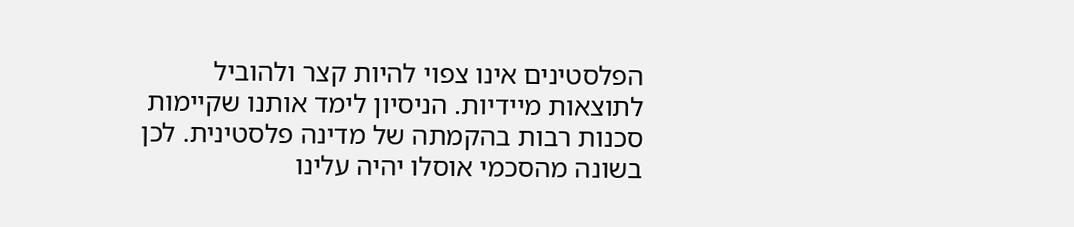הפלסטינים אינו צפוי להיות קצר ולהוביל לתוצאות מיידיות. הניסיון לימד אותנו שקיימות סכנות רבות בהקמתה של מדינה פלסטינית. לכן בשונה מהסכמי אוסלו יהיה עלינו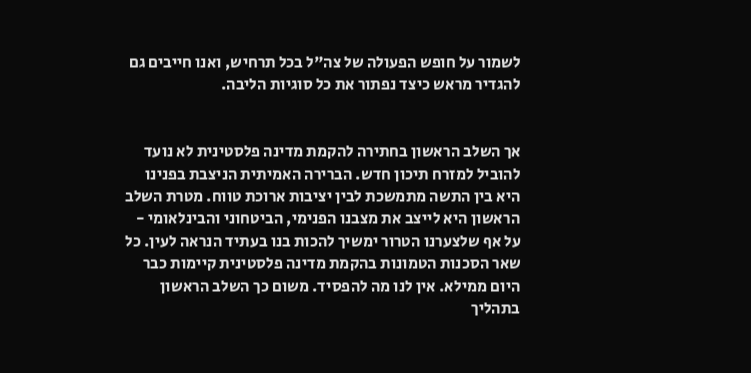לשמור על חופש הפעולה של צה"ל בכל תרחיש, ואנו חייבים גם להגדיר מראש כיצד נפתור את כל סוגיות הליבה.


אך השלב הראשון בחתירה להקמת מדינה פלסטינית לא נועד להוביל למזרח תיכון חדש. הברירה האמיתית הניצבת בפנינו היא בין התשה מתמשכת לבין יציבות ארוכת טווח. מטרת השלב הראשון היא לייצב את מצבנו הפנימי, הביטחוני והבינלאומי - על אף שלצערנו הטרור ימשיך להכות בנו בעתיד הנראה לעין. כל שאר הסכנות הטמונות בהקמת מדינה פלסטינית קיימות כבר היום ממילא. אין לנו מה להפסיד. משום כך השלב הראשון בתהליך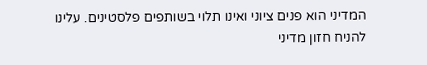המדיני הוא פנים ציוני ואינו תלוי בשותפים פלסטינים. עלינו להניח חזון מדיני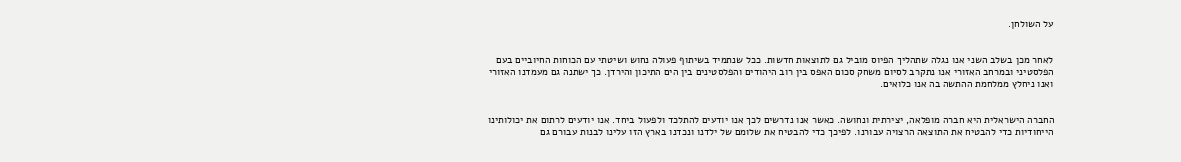על השולחן.


לאחר מכן בשלב השני אנו נגלה שתהליך הפיוס מוביל גם לתוצאות חדשות. ככל שנתמיד בשיתוף פעולה נחוש ושיטתי עם הכוחות החיוביים בעם הפלסטיני ובמרחב האזורי אנו נתקרב לסיום משחק סכום האפס בין רוב היהודים והפלסטינים בין הים התיכון והירדן. כך ישתנה גם מעמדנו האזורי ואנו ניחלץ ממלחמת ההתשה בה אנו כלואים.


החברה הישראלית היא חברה מופלאה, יצירתית ונחושה. כאשר אנו נדרשים לכך אנו יודעים להתלכד ולפעול ביחד. אנו יודעים לרתום את יכולותינו הייחודיות כדי להבטיח את התוצאה הרצויה עבורנו. לפיכך כדי להבטיח את שלומם של ילדנו ונכדנו בארץ הזו עלינו לבנות עבורם גם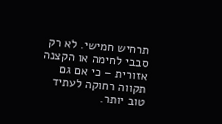תרחיש חמישי. לא רק סבבי לחימה או הקצנה אזורית – כי אם גם תקווה רחוקה לעתיד טוב יותר.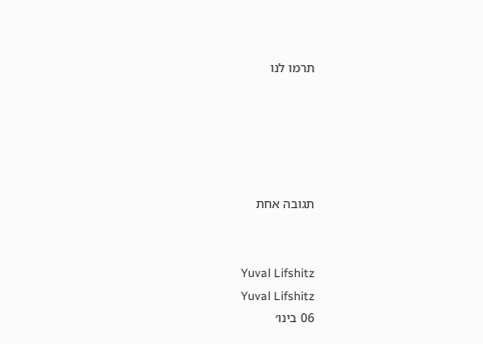תרמו לנו





תגובה אחת


Yuval Lifshitz
Yuval Lifshitz
06 בינו׳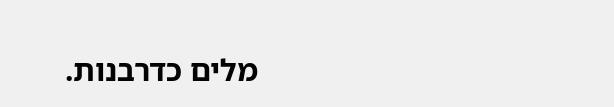מלים כדרבנות.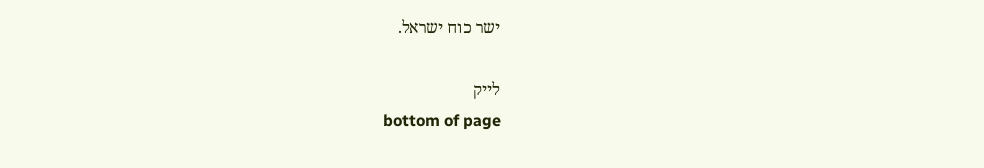ישר כוח ישראל.

לייק
bottom of page